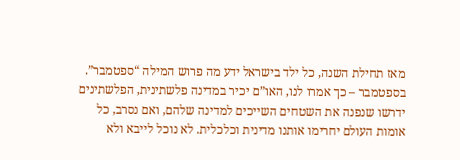מאז תחילת השנה, כל ילד בישראל ידע מה פרוש המילה “ספטמבר”. בספטמבר – כך אמרו לנו, האו”ם יכיר במדינה פלשתינית, הפלשתינים ידרשו שנפנה את השטחים השייכים למדינה שלהם, ואם נסרב, כל אומות העולם יחרימו אותנו מדינית וכלכלית. לא נוכל לייבא ולא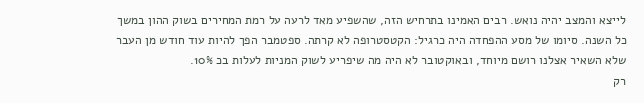לייצא והמצב יהיה נואש. רבים האמינו בתרחיש הזה, שהשפיע מאד לרעה על רמת המחירים בשוק ההון במשך כל השנה. סיומו של מסע ההפחדה היה כרגיל: הקטסטרופה לא קרתה. ספטמבר הפך להיות עוד חודש מן העבר שלא השאיר אצלנו רושם מיוחד, ובאוקטובר לא היה מה שיפריע לשוק המניות לעלות בכ 10%.
רק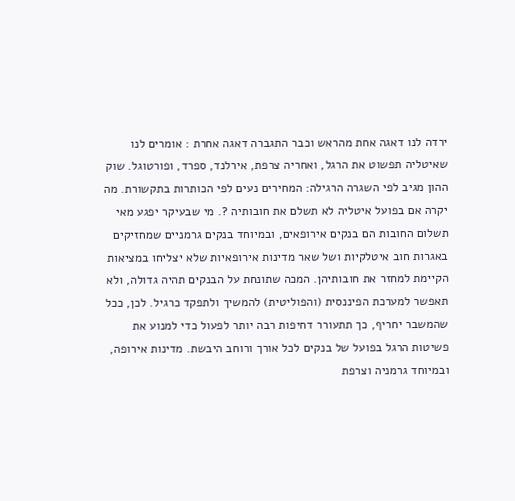ירדה לנו דאגה אחת מהראש וכבר התגברה דאגה אחרת : אומרים לנו שאיטליה תפשוט את הרגל, ואחריה צרפת, אירלנד, ספרד, ופורטוגל. שוק ההון מגיב לפי השגרה הרגילה: המחירים נעים לפי הכותרות בתקשורת. מה יקרה אם בפועל איטליה לא תשלם את חובותיה ?. מי שבעיקר יפגע מאי תשלום החובות הם בנקים אירופאים, ובמיוחד בנקים גרמניים שמחזיקים באגרות חוב איטלקיות ושל שאר מדינות אירופאיות שלא יצליחו במציאות הקיימת למחזר את חובותיהן. המכה שתונחת על הבנקים תהיה גדולה, ולא תאפשר למערכת הפיננסית (והפוליטית) להמשיך ולתפקד כרגיל. לכן, ככל שהמשבר יחריף, כך תתעורר דחיפות רבה יותר לפעול כדי למנוע את פשיטות הרגל בפועל של בנקים לכל אורך ורוחב היבשת. מדינות אירופה, ובמיוחד גרמניה וצרפת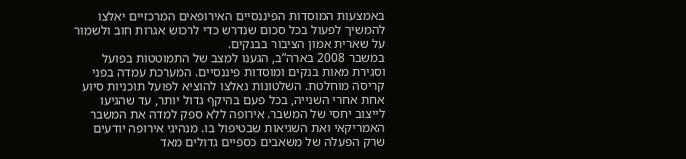באמצעות המוסדות הפיננסיים האירופאים המרכזיים יאלצו להמשיך לפעול בכל סכום שנדרש כדי לרכוש אגרות חוב ולשמור על שארית אמון הציבור בבנקים.
במשבר 2008 בארה”ב, הגענו למצב של התמוטטות בפועל וסגירת מאות בנקים ומוסדות פיננסיים. המערכת עמדה בפני קריסה מוחלטת. השלטונות נאלצו להוציא לפועל תוכניות סיוע אחת אחרי השנייה, בכל פעם בהיקף גדול יותר, עד שהגיעו לייצוב יחסי של המשבר. אירופה ללא ספק למדה את המשבר האמריקאי ואת השגיאות שבטיפול בו. מנהיגי אירופה יודעים שרק הפעלה של משאבים כספיים גדולים מאד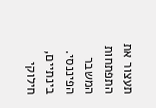תעצור את התפתחות המשבר הפיננסי. בינתיים, חילוקי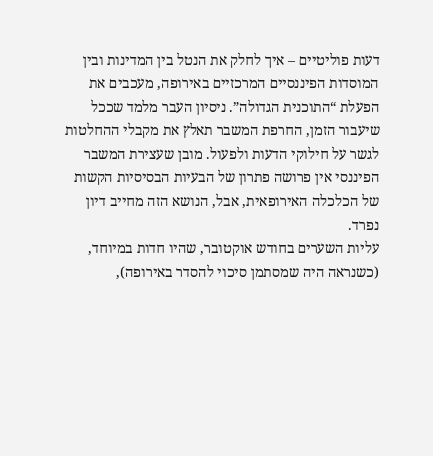דעות פוליטיים – איך לחלק את הנטל בין המדינות ובין המוסדות הפיננסיים המרכזיים באירופה, מעכבים את הפעלת “התוכנית הגדולה”. ניסיון העבר מלמד שככל שיעבור הזמן, החרפת המשבר תאלץ את מקבלי ההחלטות לגשר על חילוקי הדעות ולפעול. מובן שעצירת המשבר הפיננסי אין פרושה פתרון של הבעיות הבסיסיות הקשות של הכלכלה האירופאית, אבל, הנושא הזה מחייב דיון נפרד.
עליות השערים בחודש אוקטובר, שהיו חדות במיוחד, (כשנראה היה שמסתמן סיכוי להסדר באירופה),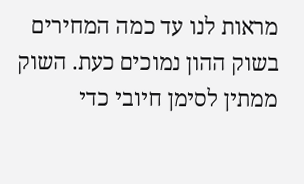מראות לנו עד כמה המחירים בשוק ההון נמוכים כעת. השוק ממתין לסימן חיובי כדי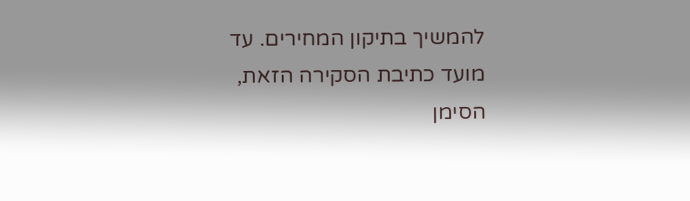להמשיך בתיקון המחירים. עד מועד כתיבת הסקירה הזאת, הסימן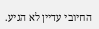החיובי עדיין לא הגיע.